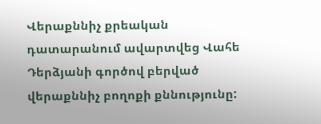Վերաքննիչ քրեական դատարանում ավարտվեց Վահե Դերձյանի գործով բերված վերաքննիչ բողոքի քննությունը: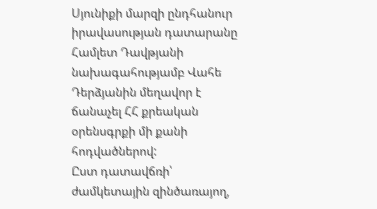Սյունիքի մարզի ընդհանուր իրավասության դատարանը Համլետ Դավթյանի նախագահությամբ Վահե Դերձյանին մեղավոր է ճանաչել ՀՀ քրեական օրենսգրքի մի քանի հոդվածներով:
Ըստ դատավճռի՝ ժամկետային զինծառայող,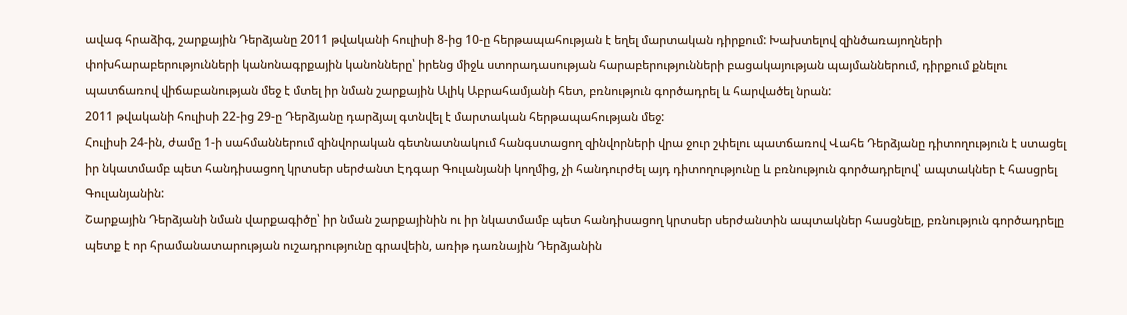ավագ հրաձիգ, շարքային Դերձյանը 2011 թվականի հուլիսի 8-ից 10-ը հերթապահության է եղել մարտական դիրքում: Խախտելով զինծառայողների փոխհարաբերությունների կանոնագրքային կանոնները՝ իրենց միջև ստորադասության հարաբերությունների բացակայության պայմաններում, դիրքում քնելու պատճառով վիճաբանության մեջ է մտել իր նման շարքային Ալիկ Աբրահամյանի հետ, բռնություն գործադրել և հարվածել նրան:
2011 թվականի հուլիսի 22-ից 29-ը Դերձյանը դարձյալ գտնվել է մարտական հերթապահության մեջ:
Հուլիսի 24-ին, ժամը 1-ի սահմաններում զինվորական գետնատնակում հանգստացող զինվորների վրա ջուր շփելու պատճառով Վահե Դերձյանը դիտողություն է ստացել իր նկատմամբ պետ հանդիսացող կրտսեր սերժանտ Էդգար Գուլանյանի կողմից, չի հանդուրժել այդ դիտողությունը և բռնություն գործադրելով՝ ապտակներ է հասցրել Գուլանյանին:
Շարքային Դերձյանի նման վարքագիծը՝ իր նման շարքայինին ու իր նկատմամբ պետ հանդիսացող կրտսեր սերժանտին ապտակներ հասցնելը, բռնություն գործադրելը պետք է որ հրամանատարության ուշադրությունը գրավեին, առիթ դառնային Դերձյանին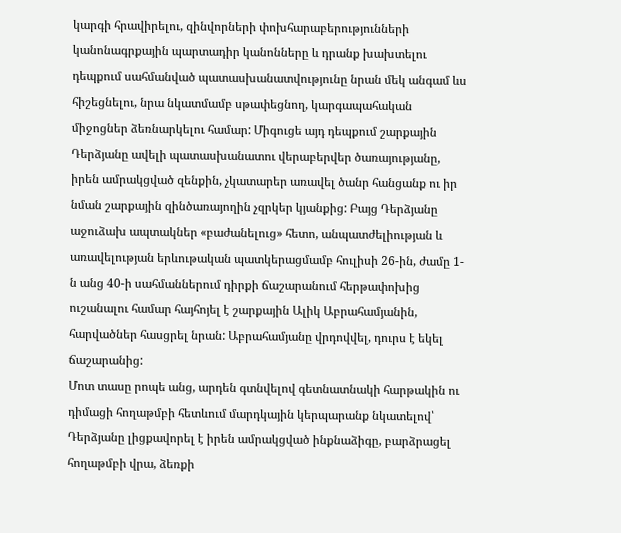կարգի հրավիրելու, զինվորների փոխհարաբերությունների կանոնագրքային պարտադիր կանոնները և դրանք խախտելու դեպքում սահմանված պատասխանատվությունը նրան մեկ անգամ ևս հիշեցնելու, նրա նկատմամբ սթափեցնող, կարգապահական միջոցներ ձեռնարկելու համար: Միգուցե այդ դեպքում շարքային Դերձյանը ավելի պատասխանատու վերաբերվեր ծառայությանը, իրեն ամրակցված զենքին, չկատարեր առավել ծանր հանցանք ու իր նման շարքային զինծառայողին չզրկեր կյանքից: Բայց Դերձյանը աջուձախ ապտակներ «բաժանելուց» հետո, անպատժելիության և առավելության երևութական պատկերացմամբ հուլիսի 26-ին, ժամը 1-ն անց 40-ի սահմաններում դիրքի ճաշարանում հերթափոխից ուշանալու համար հայհոյել է շարքային Ալիկ Աբրահամյանին, հարվածներ հասցրել նրան: Աբրահամյանը վրդովվել, դուրս է եկել ճաշարանից:
Մոտ տասը րոպե անց, արդեն գտնվելով գետնատնակի հարթակին ու դիմացի հողաթմբի հետևում մարդկային կերպարանք նկատելով՝ Դերձյանը լիցքավորել է իրեն ամրակցված ինքնաձիգը, բարձրացել հողաթմբի վրա, ձեռքի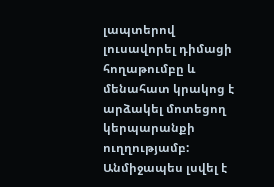լապտերով լուսավորել դիմացի հողաթումբը և մենահատ կրակոց է արձակել մոտեցող կերպարանքի ուղղությամբ: Անմիջապես լսվել է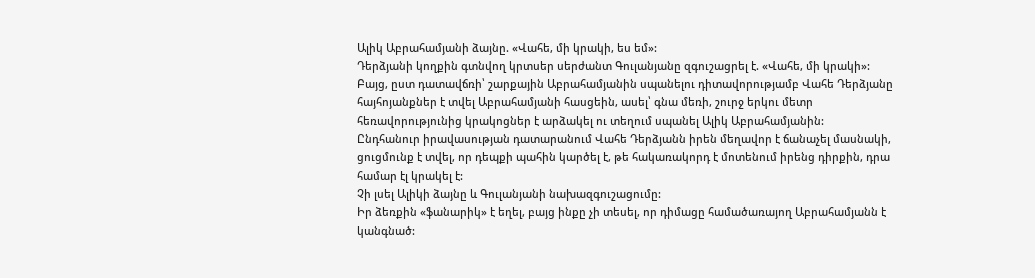Ալիկ Աբրահամյանի ձայնը. «Վահե, մի կրակի, ես եմ»:
Դերձյանի կողքին գտնվող կրտսեր սերժանտ Գուլանյանը զգուշացրել է. «Վահե, մի կրակի»:
Բայց, ըստ դատավճռի՝ շարքային Աբրահամյանին սպանելու դիտավորությամբ Վահե Դերձյանը հայհոյանքներ է տվել Աբրահամյանի հասցեին, ասել՝ գնա մեռի, շուրջ երկու մետր հեռավորությունից կրակոցներ է արձակել ու տեղում սպանել Ալիկ Աբրահամյանին:
Ընդհանուր իրավասության դատարանում Վահե Դերձյանն իրեն մեղավոր է ճանաչել մասնակի, ցուցմունք է տվել, որ դեպքի պահին կարծել է, թե հակառակորդ է մոտենում իրենց դիրքին, դրա համար էլ կրակել է:
Չի լսել Ալիկի ձայնը և Գուլանյանի նախազգուշացումը:
Իր ձեռքին «ֆանարիկ» է եղել, բայց ինքը չի տեսել, որ դիմացը համածառայող Աբրահամյանն է կանգնած: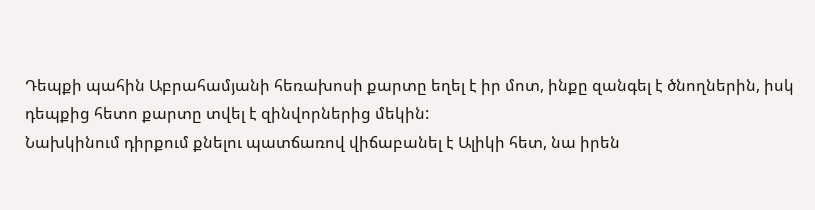Դեպքի պահին Աբրահամյանի հեռախոսի քարտը եղել է իր մոտ, ինքը զանգել է ծնողներին, իսկ դեպքից հետո քարտը տվել է զինվորներից մեկին:
Նախկինում դիրքում քնելու պատճառով վիճաբանել է Ալիկի հետ, նա իրեն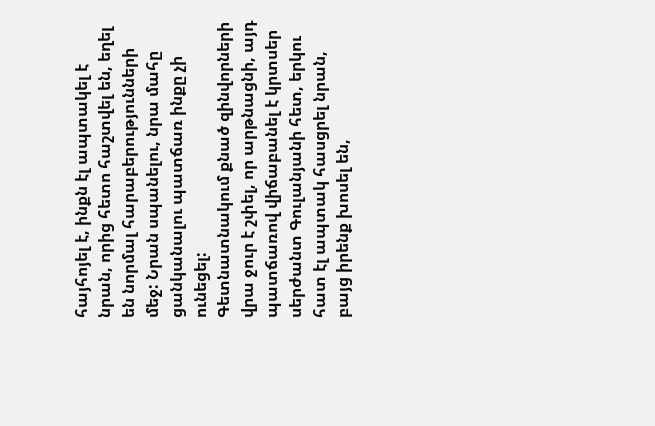հայհոյել է, ինքն էլ ապտակել է նրան, որից հետո հաշտվել են, եղել են նորմալ հարաբերությունների մեջ: Նրան սպանելու, նրա մահը ցանկանալու պատճառ ինքը չի ունեցել:
Գետնատնակում քնած զինվորների վրա ջուր է շփել, որ արթնացնի, այդ պատճառով վիճաբանել է կրտսեր սերժանտ Գուլանյանի հետ, երկու հատ էլ ապտակ հասցրել նրան, բայց իրենք խոսել են,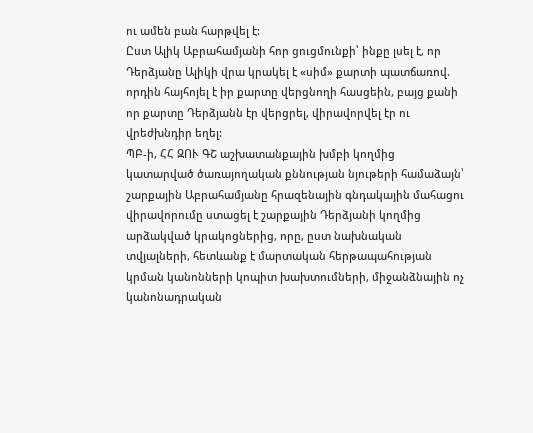ու ամեն բան հարթվել է:
Ըստ Ալիկ Աբրահամյանի հոր ցուցմունքի՝ ինքը լսել է, որ Դերձյանը Ալիկի վրա կրակել է «սիմ» քարտի պատճառով. որդին հայհոյել է իր քարտը վերցնողի հասցեին, բայց քանի որ քարտը Դերձյանն էր վերցրել, վիրավորվել էր ու վրեժխնդիր եղել:
ՊԲ-ի, ՀՀ ԶՈՒ ԳՇ աշխատանքային խմբի կողմից կատարված ծառայողական քննության նյութերի համաձայն՝ շարքային Աբրահամյանը հրազենային գնդակային մահացու վիրավորումը ստացել է շարքային Դերձյանի կողմից արձակված կրակոցներից, որը, ըստ նախնական տվյալների, հետևանք է մարտական հերթապահության կրման կանոնների կոպիտ խախտումների, միջանձնային ոչ կանոնադրական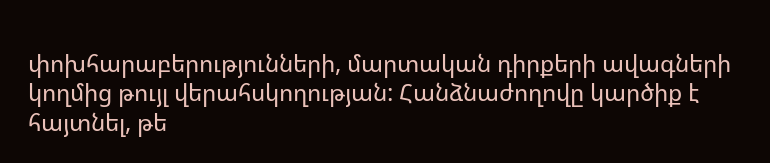փոխհարաբերությունների, մարտական դիրքերի ավագների կողմից թույլ վերահսկողության: Հանձնաժողովը կարծիք է հայտնել, թե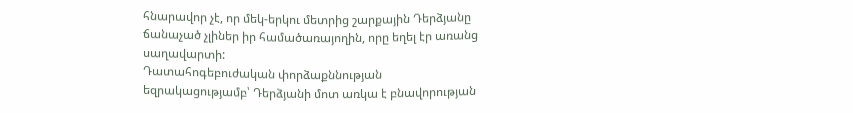հնարավոր չէ, որ մեկ-երկու մետրից շարքային Դերձյանը ճանաչած չլիներ իր համածառայողին, որը եղել էր առանց սաղավարտի:
Դատահոգեբուժական փորձաքննության եզրակացությամբ՝ Դերձյանի մոտ առկա է բնավորության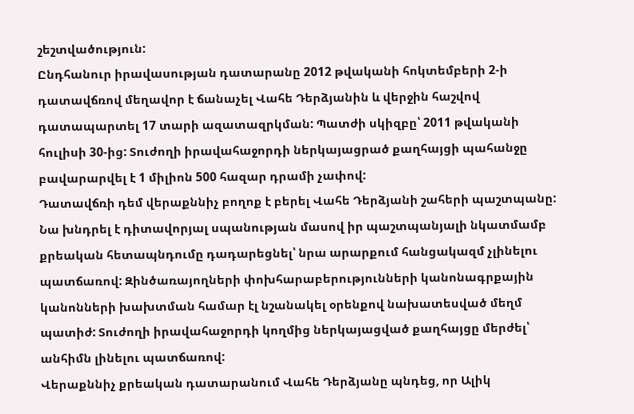շեշտվածություն:
Ընդհանուր իրավասության դատարանը 2012 թվականի հոկտեմբերի 2-ի դատավճռով մեղավոր է ճանաչել Վահե Դերձյանին և վերջին հաշվով դատապարտել 17 տարի ազատազրկման: Պատժի սկիզբը՝ 2011 թվականի հուլիսի 30-ից: Տուժողի իրավահաջորդի ներկայացրած քաղհայցի պահանջը բավարարվել է 1 միլիոն 500 հազար դրամի չափով:
Դատավճռի դեմ վերաքննիչ բողոք է բերել Վահե Դերձյանի շահերի պաշտպանը: Նա խնդրել է դիտավորյալ սպանության մասով իր պաշտպանյալի նկատմամբ քրեական հետապնդումը դադարեցնել՝ նրա արարքում հանցակազմ չլինելու պատճառով: Զինծառայողների փոխհարաբերությունների կանոնագրքային կանոնների խախտման համար էլ նշանակել օրենքով նախատեսված մեղմ պատիժ: Տուժողի իրավահաջորդի կողմից ներկայացված քաղհայցը մերժել՝ անհիմն լինելու պատճառով:
Վերաքննիչ քրեական դատարանում Վահե Դերձյանը պնդեց, որ Ալիկ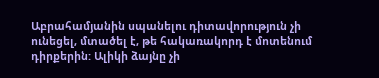Աբրահամյանին սպանելու դիտավորություն չի ունեցել, մտածել է, թե հակառակորդ է մոտենում դիրքերին: Ալիկի ձայնը չի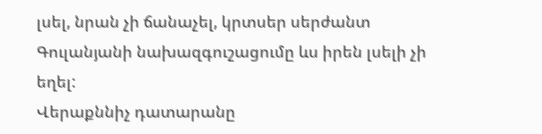լսել, նրան չի ճանաչել, կրտսեր սերժանտ Գուլանյանի նախազգուշացումը ևս իրեն լսելի չի եղել:
Վերաքննիչ դատարանը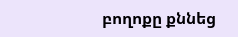բողոքը քննեց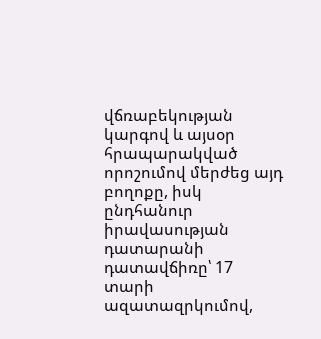վճռաբեկության կարգով և այսօր հրապարակված որոշումով մերժեց այդ բողոքը, իսկ ընդհանուր իրավասության դատարանի դատավճիռը՝ 17 տարի ազատազրկումով,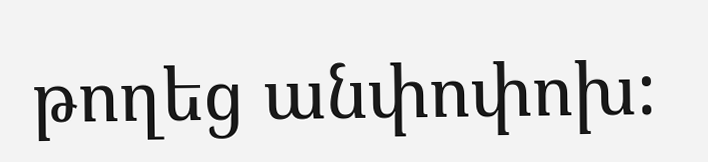թողեց անփոփոխ: